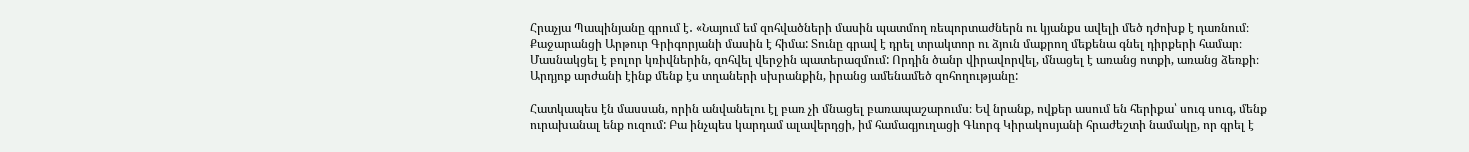Հրաչյա Պապինյանը գրում է․ «Նայում եմ զոհվածների մասին պատմող ռեպորտաժներն ու կյանքս ավելի մեծ դժոխք է դառնում։ Քաջարանցի Արթուր Գրիգորյանի մասին է հիմա: Տունը գրավ է դրել տրակտոր ու ձյուն մաքրող մեքենա գնել դիրքերի համար։ Մասնակցել է բոլոր կռիվներին, զոհվել վերջին պատերազմում: Որդին ծանր վիրավորվել, մնացել է առանց ոտքի, առանց ձեռքի։ Արդյոք արժանի էինք մենք էս տղաների սխրանքին, իրանց ամենամեծ զոհողությանը:

Հատկապես էն մասսան, որին անվանելու էլ բառ չի մնացել բառապաշարումս։ Եվ նրանք, ովքեր ասում են հերիքա՝ սուգ սուգ, մենք ուրախանալ ենք ուզում: Բա ինչպես կարդամ ալավերդցի, իմ համագյուղացի Գևորգ Կիրակոսյանի հրաժեշտի նամակը, որ գրել է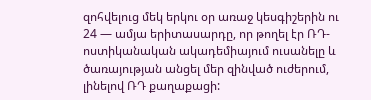զոհվելուց մեկ երկու օր առաջ կեսգիշերին ու 24 — ամյա երիտասարդը, որ թողել էր ՌԴ-ոստիկանական ակադեմիայում ուսանելը և ծառայության անցել մեր զինված ուժերում, լինելով ՌԴ քաղաքացի: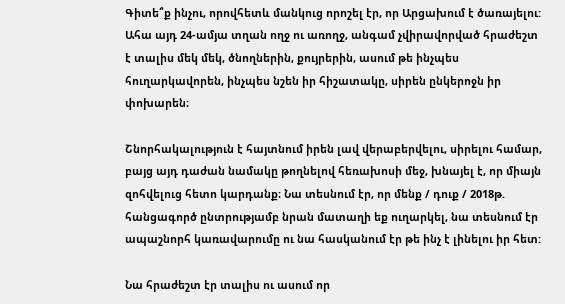Գիտե՞ք ինչու, որովհետև մանկուց որոշել էր, որ Արցախում է ծառայելու: Ահա այդ 24-ամյա տղան ողջ ու առողջ, անգամ չվիրավորված հրաժեշտ է տալիս մեկ մեկ, ծնողներին, քույրերին, ասում թե ինչպես հուղարկավորեն, ինչպես նշեն իր հիշատակը, սիրեն ընկերոջն իր փոխարեն։

Շնորհակալություն է հայտնում իրեն լավ վերաբերվելու, սիրելու համար, բայց այդ դաժան նամակը թողնելով հեռախոսի մեջ, խնայել է, որ միայն զոհվելուց հետո կարդանք։ Նա տեսնում էր, որ մենք / դուք / 2018թ. հանցագործ ընտրությամբ նրան մատաղի եք ուղարկել, նա տեսնում էր ապաշնորհ կառավարումը ու նա հասկանում էր թե ինչ է լինելու իր հետ:

Նա հրաժեշտ էր տալիս ու ասում որ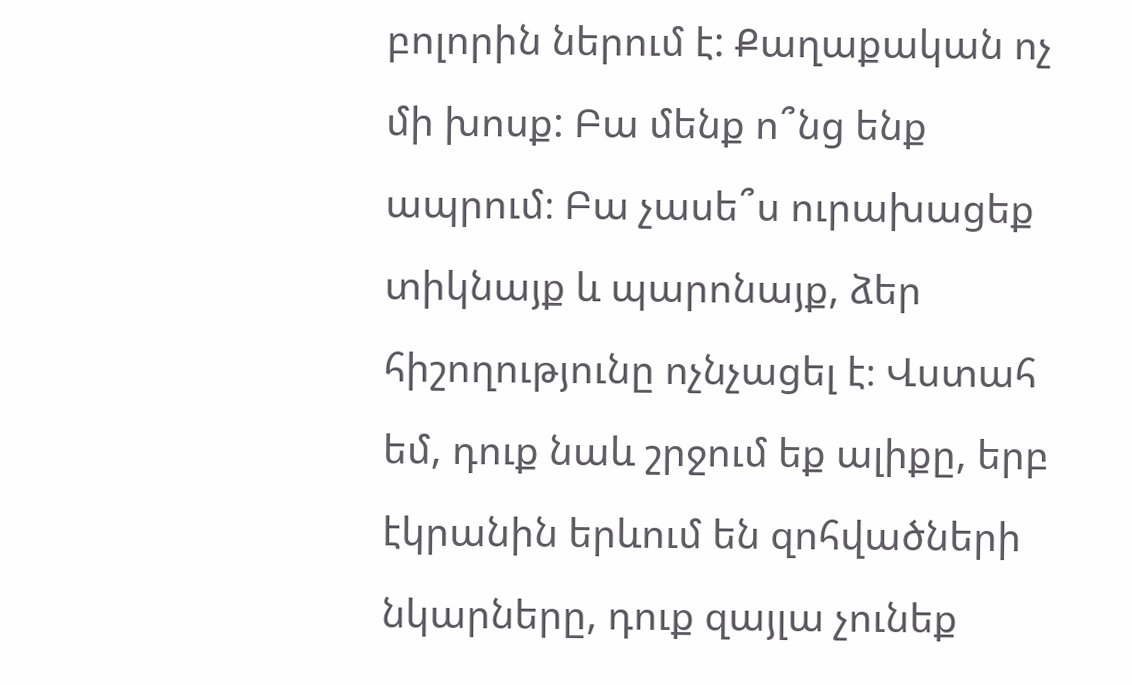բոլորին ներում է: Քաղաքական ոչ մի խոսք: Բա մենք ո՞նց ենք ապրում։ Բա չասե՞ս ուրախացեք տիկնայք և պարոնայք, ձեր հիշողությունը ոչնչացել է։ Վստահ եմ, դուք նաև շրջում եք ալիքը, երբ էկրանին երևում են զոհվածների նկարները, դուք զայլա չունեք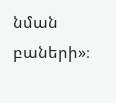նման բաների»։